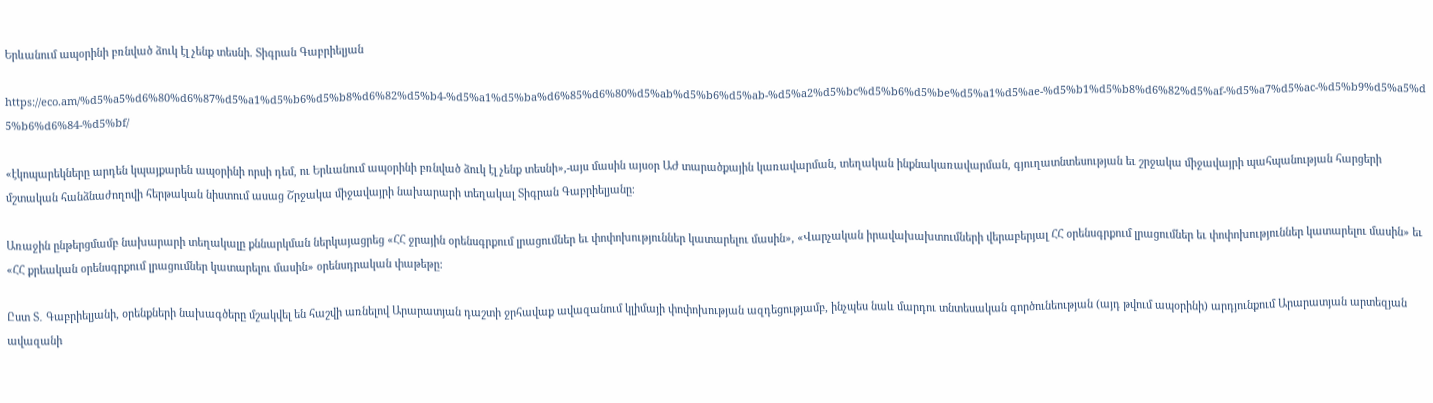Երևանում ապօրինի բռնված ձուկ էլ չենք տեսնի. Տիգրան Գաբրիելյան

https://eco.am/%d5%a5%d6%80%d6%87%d5%a1%d5%b6%d5%b8%d6%82%d5%b4-%d5%a1%d5%ba%d6%85%d6%80%d5%ab%d5%b6%d5%ab-%d5%a2%d5%bc%d5%b6%d5%be%d5%a1%d5%ae-%d5%b1%d5%b8%d6%82%d5%af-%d5%a7%d5%ac-%d5%b9%d5%a5%d5%b6%d6%84-%d5%bf/

«էկոպարեկները արդեն կպայքարեն ապօրինի որսի դեմ, ու Երևանում ապօրինի բռնված ձուկ էլ չենք տեսնի»,-այս մասին այսօր ԱԺ տարածքային կառավարման, տեղական ինքնակառավարման, գյուղատնտեսության եւ շրջակա միջավայրի պահպանության հարցերի մշտական հանձնաժողովի հերթական նիստում ասաց Շրջակա միջավայրի նախարարի տեղակալ Տիգրան Գաբրիելյանը։

Առաջին ընթերցմամբ նախարարի տեղակալը քննարկման ներկայացրեց «ՀՀ ջրային օրենսգրքում լրացումներ եւ փոփոխություններ կատարելու մասին», «Վարչական իրավախախտումների վերաբերյալ ՀՀ օրենսգրքում լրացումներ եւ փոփոխություններ կատարելու մասին» եւ «ՀՀ քրեական օրենսգրքում լրացումներ կատարելու մասին» օրենսդրական փաթեթը:

Ըստ Տ․ Գաբրիելյանի, օրենքների նախագծերը մշակվել են հաշվի առնելով Արարատյան դաշտի ջրհավաք ավազանում կլիմայի փոփոխության ազդեցությամբ, ինչպես նաև մարդու տնտեսական գործունեության (այդ թվում ապօրինի) արդյունքում Արարատյան արտեզյան ավազանի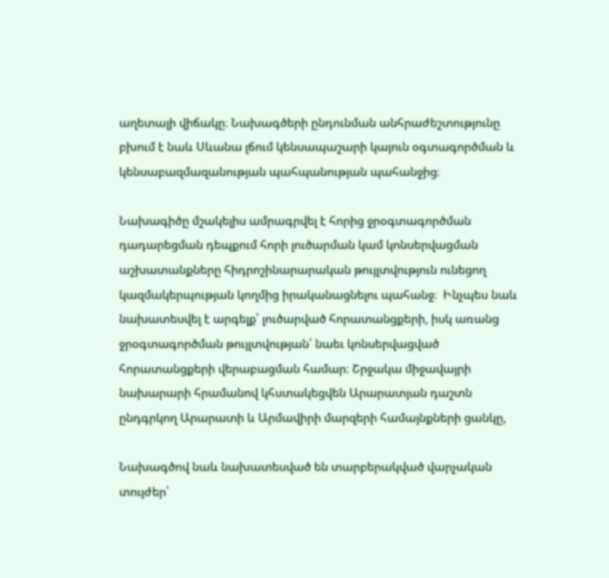աղետալի վիճակը։ Նախագծերի ընդունման անհրաժեշտությունը բխում է նաև Սևանա լճում կենսապաշարի կայուն օգտագործման և կենսաբազմազանության պահպանության պահանջից։

Նախագիծը մշակելիս ամրագրվել է հորից ջրօգտագործման դադարեցման դեպքում հորի լուծարման կամ կոնսերվացման աշխատանքները հիդրոշինարարական թույլտվություն ունեցող կազմակերպության կողմից իրականացնելու պահանջ։  Ինչպես նաև նախատեսվել է արգելք՝ լուծարված հորատանցքերի, իսկ առանց ջրօգտագործման թույլտվության՝ նաեւ կոնսերվացված հորատանցքերի վերաբացման համար։ Շրջակա միջավայրի նախարարի հրամանով կհստակեցվեն Արարատյան դաշտն ընդգրկող Արարատի և Արմավիրի մարզերի համայնքների ցանկը,

Նախագծով նաև նախատեսված են տարբերակված վարչական տույժեր՝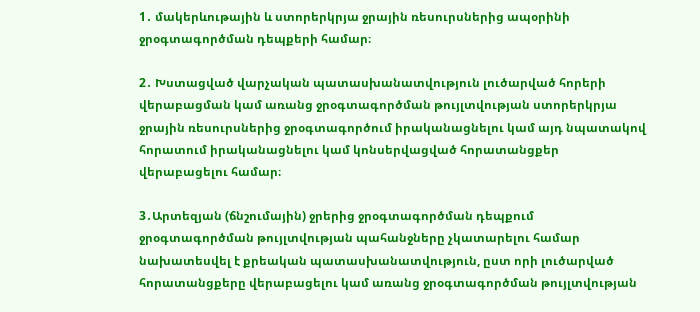1․ մակերևութային և ստորերկրյա ջրային ռեսուրսներից ապօրինի ջրօգտագործման դեպքերի համար։

2․ Խստացված վարչական պատասխանատվություն լուծարված հորերի վերաբացման կամ առանց ջրօգտագործման թույլտվության ստորերկրյա ջրային ռեսուրսներից ջրօգտագործում իրականացնելու կամ այդ նպատակով հորատում իրականացնելու կամ կոնսերվացված հորատանցքեր վերաբացելու համար։

3․Արտեզյան (ճնշումային) ջրերից ջրօգտագործման դեպքում ջրօգտագործման թույլտվության պահանջները չկատարելու համար նախատեսվել է քրեական պատասխանատվություն, ըստ որի լուծարված հորատանցքերը վերաբացելու կամ առանց ջրօգտագործման թույլտվության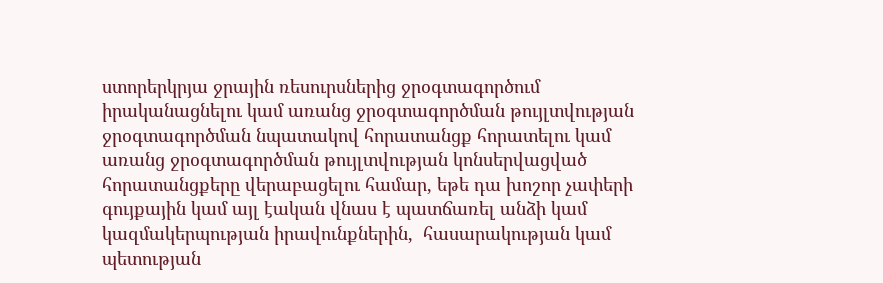ստորերկրյա ջրային ռեսուրսներից ջրօգտագործում իրականացնելու կամ առանց ջրօգտագործման թույլտվության ջրօգտագործման նպատակով հորատանցք հորատելու կամ առանց ջրօգտագործման թույլտվության կոնսերվացված հորատանցքերը վերաբացելու համար, եթե դա խոշոր չափերի գույքային կամ այլ էական վնաս է պատճառել անձի կամ կազմակերպության իրավունքներին,  հասարակության կամ պետության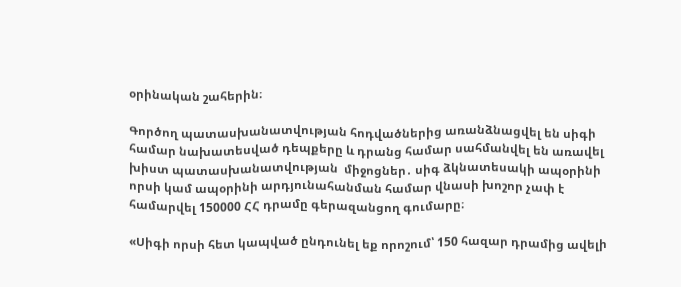օրինական շահերին։

Գործող պատասխանատվության հոդվածներից առանձնացվել են սիգի համար նախատեսված դեպքերը և դրանց համար սահմանվել են առավել խիստ պատասխանատվության  միջոցներ․ սիգ ձկնատեսակի ապօրինի որսի կամ ապօրինի արդյունահանման համար վնասի խոշոր չափ է համարվել 150000 ՀՀ դրամը գերազանցող գումարը։

«Սիգի որսի հետ կապված ընդունել եք որոշում՝ 150 հազար դրամից ավելի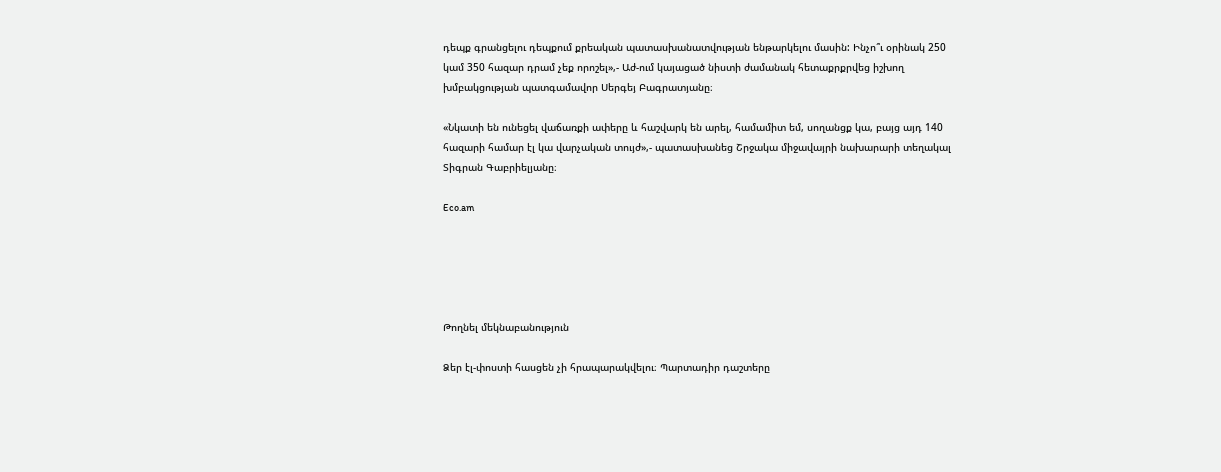դեպք գրանցելու դեպքում քրեական պատասխանատվության ենթարկելու մասին: Ինչո՞ւ օրինակ 250 կամ 350 հազար դրամ չեք որոշել»,- Աժ-ում կայացած նիստի ժամանակ հետաքրքրվեց իշխող խմբակցության պատգամավոր Սերգեյ Բագրատյանը։

«Նկատի են ունեցել վաճառքի ափերը և հաշվարկ են արել, համամիտ եմ, սողանցք կա, բայց այդ 140 հազարի համար էլ կա վարչական տույժ»,- պատասխանեց Շրջակա միջավայրի նախարարի տեղակալ Տիգրան Գաբրիելյանը։

Eco.am





Թողնել մեկնաբանություն

Ձեր էլ-փոստի հասցեն չի հրապարակվելու։ Պարտադիր դաշտերը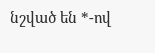նշված են *-ով